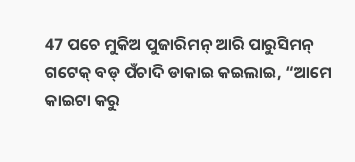47 ପଚେ ମୁକିଅ ପୁଜାରିମନ୍ ଆରି ପାରୁସିମନ୍ ଗଟେକ୍ ବଡ୍ ପଁଚାଦି ଡାକାଇ କଇଲାଇ, “ଆମେ କାଇଟା କରୁ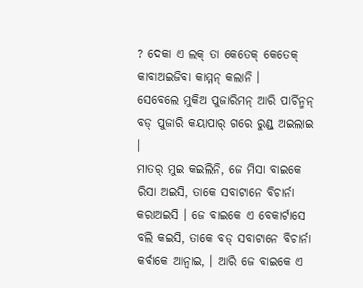? ଦେକା ଏ ଲକ୍ ତା କେତେକ୍ କେତେକ୍ କାବାଅଇଜିବା କାମ୍ମନ୍ କଲାନି ।
ସେବେଲେ ମୁକିଅ ପୁଜାରିମନ୍ ଆରି ପାର୍ଚିନ୍ମନ୍ ବଡ୍ ପୁଜାରି କୟାପାର୍ ଗରେ ରୁଣ୍ଡ୍ ଅଇଲାଇ ।
ମାତର୍ ମୁଇ କଇଲିନି, ଜେ ମିସା ବାଇକେ ରିସା ଅଇସି, ତାକେ ସବାଟାନେ ବିଚାର୍ନା କରାଅଇସି । ଜେ ବାଇକେ ଏ ବେକାର୍ଟାସେ ବଲି କଇସି, ତାକେ ବଡ୍ ସବାଟାନେ ବିଚାର୍ନା କର୍ବାକେ ଆନ୍ବାଇ, । ଆରି ଜେ ବାଇକେ ଏ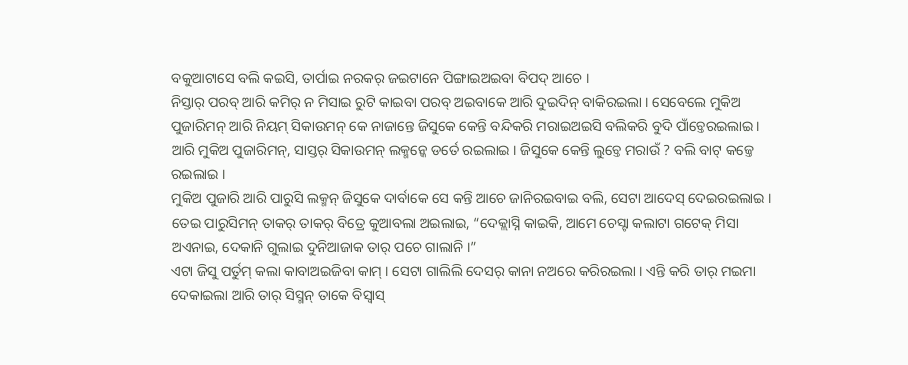ବକୁଆଟାସେ ବଲି କଇସି, ତାର୍ପାଇ ନରକର୍ ଜଇଟାନେ ପିଙ୍ଗାଇଅଇବା ବିପଦ୍ ଆଚେ ।
ନିସ୍ତାର୍ ପରବ୍ ଆରି କମିର୍ ନ ମିସାଇ ରୁଟି କାଇବା ପରବ୍ ଅଇବାକେ ଆରି ଦୁଇଦିନ୍ ବାକିରଇଲା । ସେବେଲେ ମୁକିଅ ପୁଜାରିମନ୍ ଆରି ନିୟମ୍ ସିକାଉମନ୍ କେ ନାଜାନ୍ତେ ଜିସୁକେ କେନ୍ତି ବନ୍ଦିକରି ମରାଇଅଇସି ବଲିକରି ବୁଦି ପାଁଚ୍ତେରଇଲାଇ ।
ଆରି ମୁକିଅ ପୁଜାରିମନ୍, ସାସ୍ତର୍ ସିକାଉମନ୍ ଲକ୍ମନ୍କେ ଡର୍ତେ ରଇଲାଇ । ଜିସୁକେ କେନ୍ତି ଲୁଚ୍ତେ ମରାଉଁ ? ବଲି ବାଟ୍ କଜ୍ତେ ରଇଲାଇ ।
ମୁକିଅ ପୁଜାରି ଆରି ପାରୁସି ଲକ୍ମନ୍ ଜିସୁକେ ଦାର୍ବାକେ ସେ କନ୍ତି ଆଚେ ଜାନିରଇବାଇ ବଲି, ସେଟା ଆଦେସ୍ ଦେଇରଇଲାଇ ।
ତେଇ ପାରୁସିମନ୍ ତାକର୍ ତାକର୍ ବିତ୍ରେ କୁଆବଲା ଅଇଲାଇ, “ଦେକ୍ଲାସ୍ନି କାଇକି, ଆମେ ଚେସ୍ଟା କଲାଟା ଗଟେକ୍ ମିସା ଅଏନାଇ, ଦେକାନି ଗୁଲାଇ ଦୁନିଆଜାକ ତାର୍ ପଚେ ଗାଲାନି ।”
ଏଟା ଜିସୁ ପର୍ତୁମ୍ କଲା କାବାଅଇଜିବା କାମ୍ । ସେଟା ଗାଲିଲି ଦେସର୍ କାନା ନଅରେ କରିରଇଲା । ଏନ୍ତି କରି ତାର୍ ମଇମା ଦେକାଇଲା ଆରି ତାର୍ ସିସ୍ମନ୍ ତାକେ ବିସ୍ବାସ୍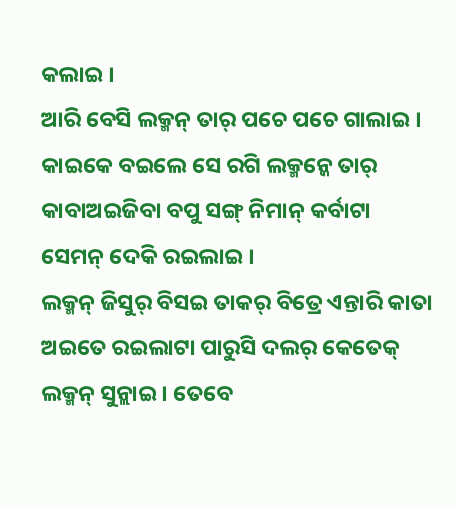କଲାଇ ।
ଆରି ବେସି ଲକ୍ମନ୍ ତାର୍ ପଚେ ପଚେ ଗାଲାଇ । କାଇକେ ବଇଲେ ସେ ରଗି ଲକ୍ମନ୍କେ ତାର୍ କାବାଅଇଜିବା ବପୁ ସଙ୍ଗ୍ ନିମାନ୍ କର୍ବାଟା ସେମନ୍ ଦେକି ରଇଲାଇ ।
ଲକ୍ମନ୍ ଜିସୁର୍ ବିସଇ ତାକର୍ ବିତ୍ରେ ଏନ୍ତାରି କାତା ଅଇତେ ରଇଲାଟା ପାରୁସି ଦଲର୍ କେତେକ୍ ଲକ୍ମନ୍ ସୁନ୍ଲାଇ । ତେବେ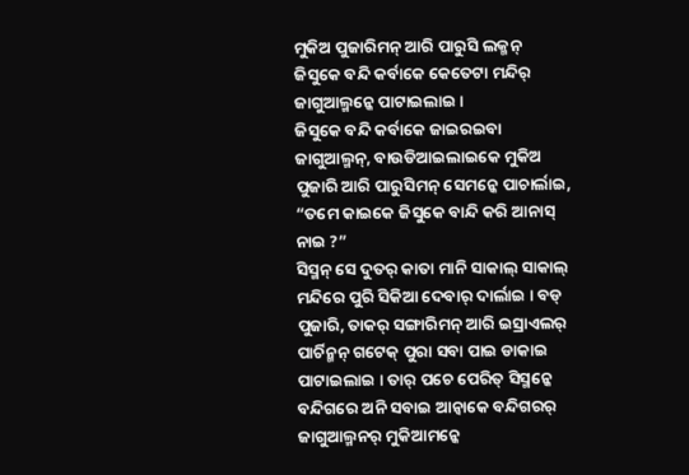ମୁକିଅ ପୁଜାରିମନ୍ ଆରି ପାରୁସି ଲକ୍ମନ୍ ଜିସୁକେ ବନ୍ଦି କର୍ବାକେ କେତେଟା ମନ୍ଦିର୍ ଜାଗୁଆଲ୍ମନ୍କେ ପାଟାଇଲାଇ ।
ଜିସୁକେ ବନ୍ଦି କର୍ବାକେ ଜାଇରଇବା ଜାଗୁଆଲ୍ମନ୍, ବାଉଡିଆଇଲାଇକେ ମୁକିଅ ପୁଜାରି ଆରି ପାରୁସିମନ୍ ସେମନ୍କେ ପାଚାର୍ଲାଇ, “ତମେ କାଇକେ ଜିସୁକେ ବାନ୍ଦି କରି ଆନାସ୍ ନାଇ ?”
ସିସ୍ମନ୍ ସେ ଦୁତର୍ କାତା ମାନି ସାକାଲ୍ ସାକାଲ୍ ମନ୍ଦିରେ ପୁରି ସିକିଆ ଦେବାର୍ ଦାର୍ଲାଇ । ବଡ୍ ପୁଜାରି, ତାକର୍ ସଙ୍ଗାରିମନ୍ ଆରି ଇସ୍ରାଏଲର୍ ପାର୍ଚିନ୍ମନ୍ ଗଟେକ୍ ପୁରା ସବା ପାଇ ଡାକାଇ ପାଟାଇଲାଇ । ତାର୍ ପଚେ ପେରିତ୍ ସିସ୍ମନ୍କେ ବନ୍ଦିଗରେ ଅନି ସବାଇ ଆନ୍ବାକେ ବନ୍ଦିଗରର୍ ଜାଗୁଆଲ୍ମନର୍ ମୁକିଆମନ୍କେ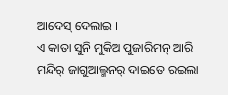ଆଦେସ୍ ଦେଲାଇ ।
ଏ କାତା ସୁନି ମୁକିଅ ପୁଜାରିମନ୍ ଆରି ମନ୍ଦିର୍ ଜାଗୁଆଲ୍ମନର୍ ଦାଇତେ ରଇଲା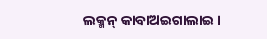ଲକ୍ମନ୍ କାବାଅଇଗାଲାଇ ।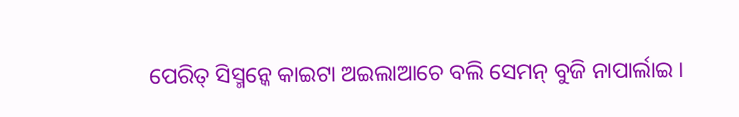ପେରିତ୍ ସିସ୍ମନ୍କେ କାଇଟା ଅଇଲାଆଚେ ବଲି ସେମନ୍ ବୁଜି ନାପାର୍ଲାଇ ।